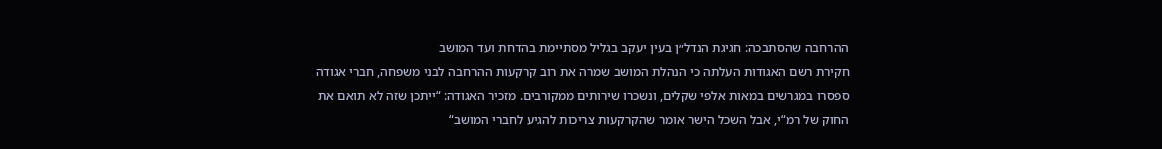ההרחבה שהסתבכה: חגיגת הנדל״ן בעין יעקב בגליל מסתיימת בהדחת ועד המושב
חקירת רשם האגודות העלתה כי הנהלת המושב שמרה את רוב קרקעות ההרחבה לבני משפחה, חברי אגודה ספסרו במגרשים במאות אלפי שקלים, ונשכרו שירותים ממקורבים. מזכיר האגודה: “ייתכן שזה לא תואם את החוק של רמ“י, אבל השכל הישר אומר שהקרקעות צריכות להגיע לחברי המושב“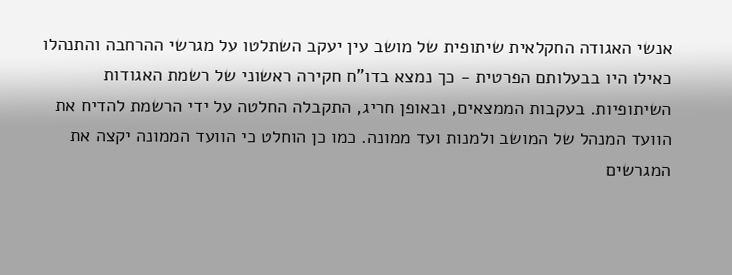אנשי האגודה החקלאית שיתופית של מושב עין יעקב השתלטו על מגרשי ההרחבה והתנהלו כאילו היו בבעלותם הפרטית - כך נמצא בדו”ח חקירה ראשוני של רשמת האגודות השיתופיות. בעקבות הממצאים, ובאופן חריג, התקבלה החלטה על ידי הרשמת להדיח את הוועד המנהל של המושב ולמנות ועד ממונה. כמו כן הוחלט כי הוועד הממונה יקצה את המגרשים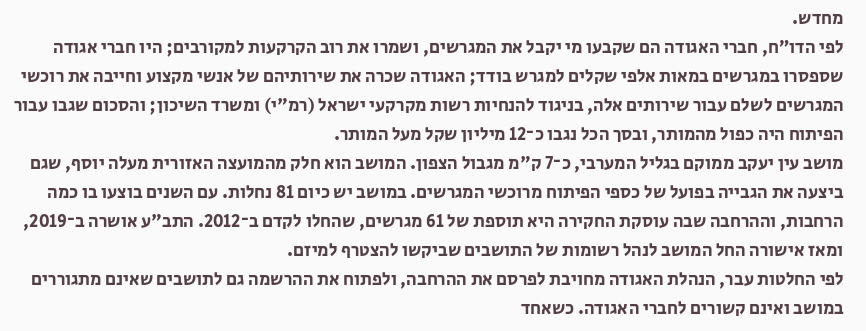מחדש.
לפי הדו”ח, חברי האגודה הם שקבעו מי יקבל את המגרשים, ושמרו את רוב הקרקעות למקורבים; היו חברי אגודה שספסרו במגרשים במאות אלפי שקלים למגרש בודד; האגודה שכרה את שירותיהם של אנשי מקצוע וחייבה את רוכשי המגרשים לשלם עבור שירותים אלה, בניגוד להנחיות רשות מקרקעי ישראל (רמ"י) ומשרד השיכון; והסכום שגבו עבור הפיתוח היה כפול מהמותר, ובסך הכל נגבו כ־12 מיליון שקל מעל המותר.
מושב עין יעקב ממוקם בגליל המערבי, כ־7 ק"מ מגבול הצפון. המושב הוא חלק מהמועצה האזורית מעלה יוסף, שגם ביצעה את הגבייה בפועל של כספי הפיתוח מרוכשי המגרשים. במושב יש כיום 81 נחלות. עם השנים בוצעו בו כמה הרחבות, וההרחבה שבה עוסקת החקירה היא תוספת של 61 מגרשים, שהחלו לקדם ב־2012. התב"ע אושרה ב־2019, ומאז אישורה החל המושב לנהל רשומות של התושבים שביקשו להצטרף למיזם.
לפי החלטות עבר, הנהלת האגודה מחויבת לפרסם את ההרחבה, ולפתוח את ההרשמה גם לתושבים שאינם מתגוררים במושב ואינם קשורים לחברי האגודה. כשאחד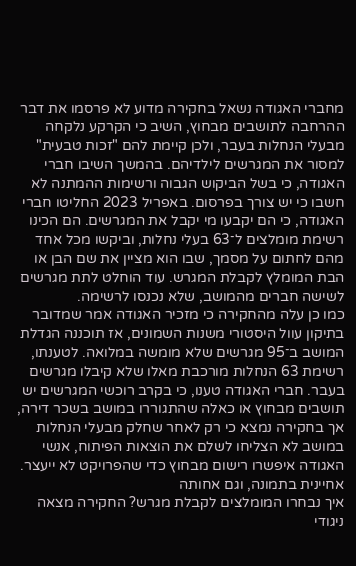מחברי האגודה נשאל בחקירה מדוע לא פרסמו את דבר ההרחבה לתושבים מבחוץ, השיב כי הקרקע נלקחה מבעלי הנחלות בעבר, ולכן קיימת להם "זכות טבעית" למסור את המגרשים לילדיהם. בהמשך השיבו חברי האגודה, כי בשל הביקוש הגבוה ורשימות ההמתנה לא חשבו כי יש צורך בפרסום. באפריל 2023 החליטו חברי האגודה, כי הם יקבעו מי יקבל את המגרשים. הם הכינו רשימת מומלצים ל־63 בעלי נחלות, וביקשו מכל אחד מהם לחתום על מסמך, שבו הוא מציין את שם הבן או הבת המומלץ לקבלת המגרש. עוד הוחלט לתת מגרשים לשישה חברים מהמושב, שלא נכנסו לרשימה.
כמו כן עלה מהחקירה כי מזכיר האגודה אמר שמדובר בתיקון עוול היסטורי משנות השמונים, אז תוכננה הגדלת המושב ב־95 מגרשים שלא מומשה במלואה. לטענתו, רשימת 63 הנחלות מורכבת מאלו שלא קיבלו מגרשים בעבר. חברי האגודה טענו, כי בקרב רוכשי המגרשים יש תושבים מבחוץ או כאלה שהתגוררו במושב בשכר דירה, אך בחקירה נמצא כי רק לאחר שחלק מבעלי הנחלות במושב לא הצליחו לשלם את הוצאות הפיתוח, אנשי האגודה איפשרו רישום מבחוץ כדי שהפרויקט לא ייעצר.
אחיינית בתמונה, וגם אחותה
איך נבחרו המומלצים לקבלת מגרש? החקירה מצאה ניגודי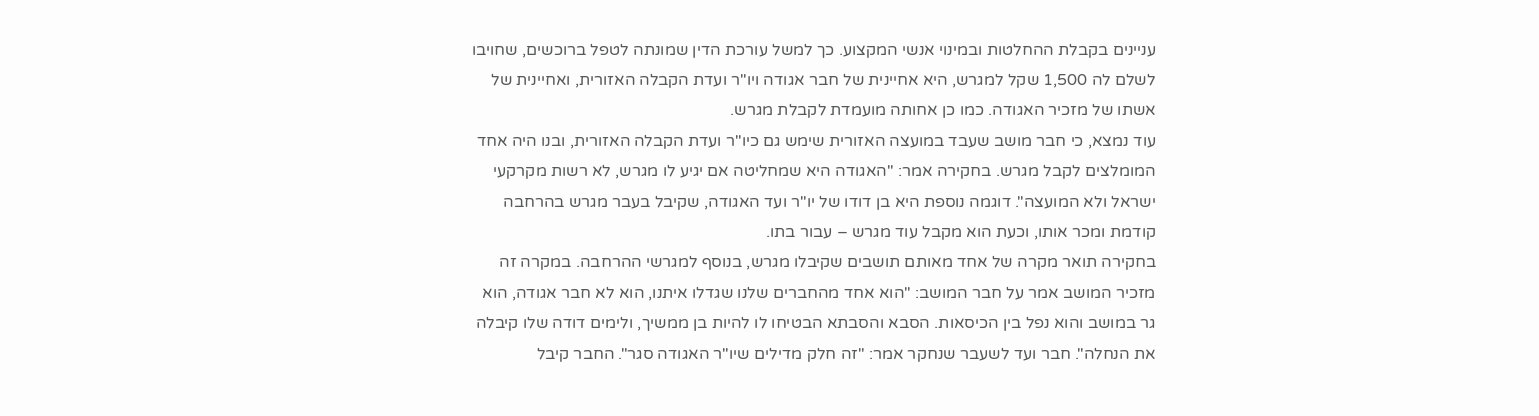עניינים בקבלת ההחלטות ובמינוי אנשי המקצוע. כך למשל עורכת הדין שמונתה לטפל ברוכשים, שחויבו לשלם לה 1,500 שקל למגרש, היא אחיינית של חבר אגודה ויו"ר ועדת הקבלה האזורית, ואחיינית של אשתו של מזכיר האגודה. כמו כן אחותה מועמדת לקבלת מגרש.
עוד נמצא, כי חבר מושב שעבד במועצה האזורית שימש גם כיו"ר ועדת הקבלה האזורית, ובנו היה אחד המומלצים לקבל מגרש. בחקירה אמר: "האגודה היא שמחליטה אם יגיע לו מגרש, לא רשות מקרקעי ישראל ולא המועצה". דוגמה נוספת היא בן דודו של יו"ר ועד האגודה, שקיבל בעבר מגרש בהרחבה קודמת ומכר אותו, וכעת הוא מקבל עוד מגרש – עבור בתו.
בחקירה תואר מקרה של אחד מאותם תושבים שקיבלו מגרש, בנוסף למגרשי ההרחבה. במקרה זה מזכיר המושב אמר על חבר המושב: "הוא אחד מהחברים שלנו שגדלו איתנו, הוא לא חבר אגודה, הוא גר במושב והוא נפל בין הכיסאות. הסבא והסבתא הבטיחו לו להיות בן ממשיך, ולימים דודה שלו קיבלה את הנחלה". חבר ועד לשעבר שנחקר אמר: "זה חלק מדילים שיו"ר האגודה סגר". החבר קיבל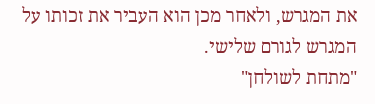את המגרש, ולאחר מכן הוא העביר את זכותו על המגרש לגורם שלישי.
"מתחת לשולחן"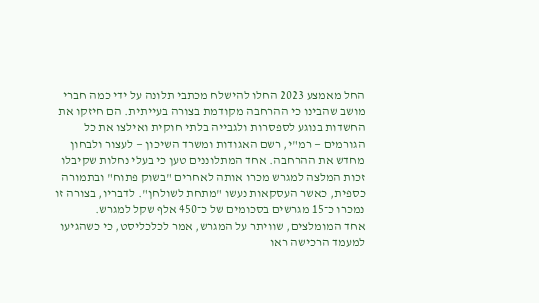החל מאמצע 2023 החלו להישלח מכתבי תלונה על ידי כמה חברי מושב שהבינו כי ההרחבה מקודמת בצורה בעייתית. הם חיזקו את החשדות בנוגע לספסרות ולגבייה בלתי חוקית ואילצו את כל הגורמים — רמ"י, רשם האגודות ומשרד השיכון — לעצור ולבחון מחדש את ההרחבה. אחד המתלוננים טען כי בעלי נחלות שקיבלו זכות המלצה למגרש מכרו אותה לאחרים "בשוק פתוח" ובתמורה כספית, כאשר העסקאות נעשו "מתחת לשולחן". לדבריו, בצורה זו נמכרו כ־15 מגרשים בסכומים של כ־450 אלף שקל למגרש.
אחד המומלצים, שוויתר על המגרש, אמר לכלכליסט, כי כשהגיעו למעמד הרכישה ראו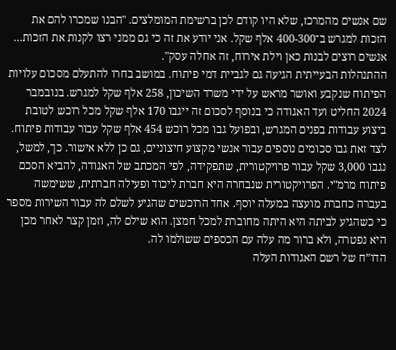שם אנשים מהמרכז, שלא היו קודם לכן ברשימת המומלצים. "הבנו שמכרו להם את הזכות למגרש ב־400-300 אלף שקל. אני יודע את זה כי גם ממני רצו לקנות את הזכות... אנשים רוצים לבנות כאן וילת אירוח, זה אחלה עסק".
ההתנהלות הבעייתית הגיעה גם לגביית דמי פיתוח. במושב בחרו להתעלם מסכום עלויות הפיתוח שנקבע ואושר מראש על ידי משרד השיכון, 258 אלף שקל למגרש. בנובמבר 2024 החליט ועד האגודה כי בנוסף לסכום זה ייגבו 170 אלף שקל מכל רוכש לטובת ביצוע עבודות בפנים המגרש, ובפועל גבו מכל רוכש 454 אלף שקל עבור עבודות פיתוח.
לצד זאת גבו סכומים נוספים עבור אנשי מקצוע חיצוניים, גם כן ללא אישור. כך, למשל, נגבו 3,000 שקל עבור פרויקטורית, שתפקידה, לפי המכתב של האגודה, להביא הסכם פיתוח מרמ"י. הפרויקטורית שנבחרה היא חברת ליכוד ופעילה חברתית, ששימשה בעברה כחברת מועצה במעלה יוסף. אחד הרוכשים שהגיע לשלם לה עבור השירות מספר כי כשהגיע לביתה היא היתה מחוברת למכל חמצן. הוא שילם לה, וזמן קצר לאחר מכן היא נפטרה, ולא ברור מה עלה עם הכספים ששולמו לה.
הדו”ח של רשם האגודות העלה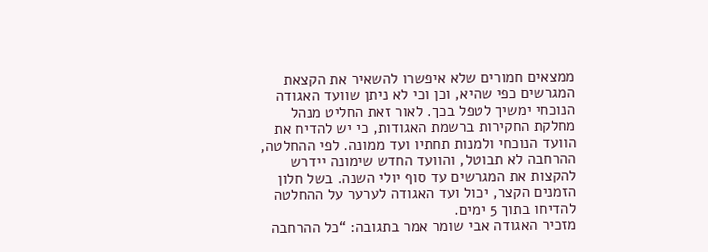ממצאים חמורים שלא איפשרו להשאיר את הקצאת המגרשים כפי שהיא, וכן וכי לא ניתן שוועד האגודה הנוכחי ימשיך לטפל בכך. לאור זאת החליט מנהל מחלקת החקירות ברשמת האגודות, כי יש להדיח את הוועד הנוכחי ולמנות תחתיו ועד ממונה. לפי ההחלטה, ההרחבה לא תבוטל, והוועד החדש שימונה יידרש להקצות את המגרשים עד סוף יולי השנה. בשל חלון הזמנים הקצר, יכול ועד האגודה לערער על ההחלטה להדיחו בתוך 5 ימים.
מזכיר האגודה אבי שומר אמר בתגובה: “כל ההרחבה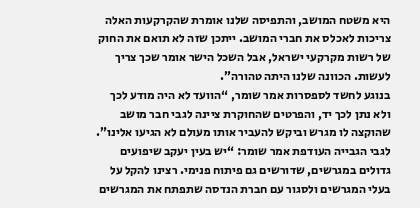היא משטח המושב, והתפיסה שלנו אומרת שהקרקעות האלה צריכות לאכלס את חברי המושב. ייתכן שזה לא תואם את החוק של רשות מקרקעי ישראל, אבל השכל הישר אומר שכך צריך לעשות. הכוונה שלנו היתה טהורה”.
בנוגע לחשד לספסרות אמר שומר, “הוועד לא היה מודע לכך ולא נתן לכך יד, והפרטים שהחוקרת ציינה לגבי חבר מושב שהוקצה לו מגרש וביקש להעביר אותו מעולם לא הגיעו אלינו”.
לגבי הגבייה העודפת אמר שומר: “יש בעין יעקב שיפועים גדולים במגרשים, שדורשים גם פיתוח פנימי. רצינו להקל על בעלי המגרשים ולסגור עם חברת הנדסה שתפתח את המגרשים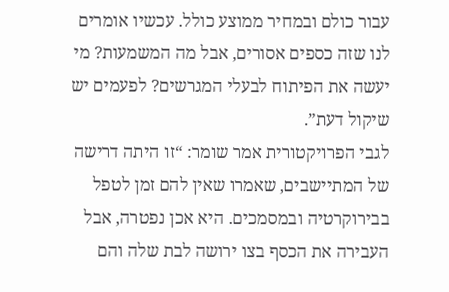עבור כולם ובמחיר ממוצע כולל. עכשיו אומרים לנו שזה כספים אסורים, אבל מה המשמעות? מי יעשה את הפיתוח לבעלי המגרשים? לפעמים יש שיקול דעת”.
לגבי הפרויקטורית אמר שומר: “זו היתה דרישה של המתיישבים, שאמרו שאין להם זמן לטפל בבירוקרטיה ובמסמכים. היא אכן נפטרה, אבל העבירה את הכסף בצו ירושה לבת שלה והם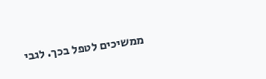ממשיכים לטפל בכך. לגבי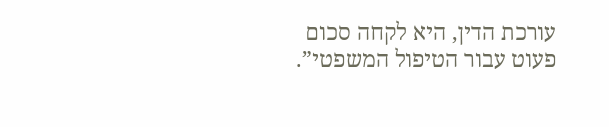עורכת הדין, היא לקחה סכום פעוט עבור הטיפול המשפטי”.